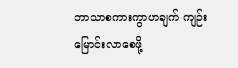ဘာသာစကားကွာဟချက် ကျဉ်းမြောင်းလာစေဖို့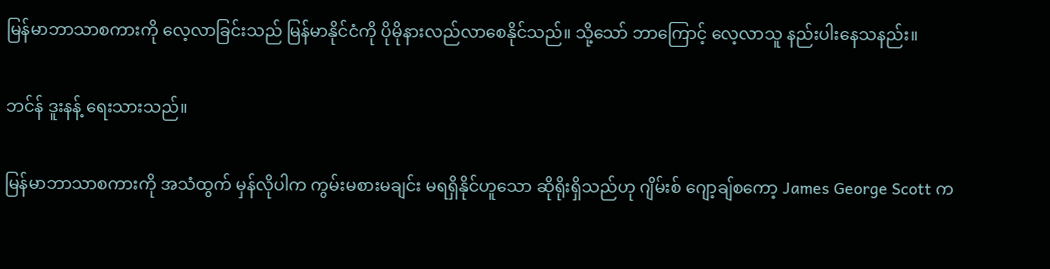မြန်မာဘာသာစကားကို လေ့လာခြင်းသည် မြန်မာနိုင်ငံကို ပိုမိုနားလည်လာစေနိုင်သည်။ သို့သော် ဘာကြောင့် လေ့လာသူ နည်းပါးနေသနည်း။

ဘင်န် ဒူးနန့် ရေးသားသည်။

မြန်မာဘာသာစကားကို အသံထွက် မှန်လိုပါက ကွမ်းမစားမချင်း မရရှိနိုင်ဟူသော ဆိုရိုးရှိသည်ဟု ဂျိမ်းစ် ဂျော့ချ်စကော့ James George Scott က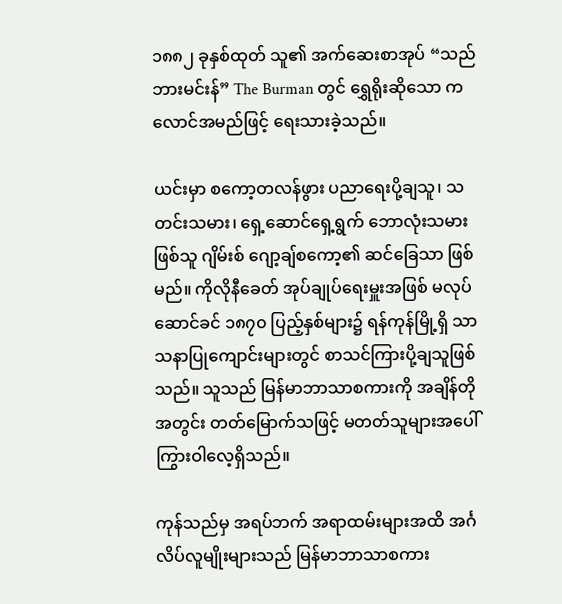၁၈၈၂ ခုနှစ်ထုတ် သူ၏ အက်ဆေးစာအုပ် “သည်ဘားမင်းန်” The Burman တွင် ရွှေရိုးဆိုသော ကလောင်အမည်ဖြင့် ရေးသားခဲ့သည်။

ယင်းမှာ စကော့တလန်ဖွား ပညာရေးပို့ချသူ၊ သတင်းသမား၊ ရှေ့ဆောင်ရှေ့ရွက် ဘောလုံးသမားဖြစ်သူ ဂျိမ်းစ် ဂျော့ချ်စကော့၏ ဆင်ခြေသာ ဖြစ်မည်။ ကိုလိုနီခေတ် အုပ်ချုပ်ရေးမှူးအဖြစ် မလုပ်ဆောင်ခင် ၁၈၇၀ ပြည့်နှစ်များ၌ ရန်ကုန်မြို့ရှိ သာသနာပြုကျောင်းများတွင် စာသင်ကြားပို့ချသူဖြစ်သည်။ သူသည် မြန်မာဘာသာစကားကို အချိန်တိုအတွင်း တတ်မြောက်သဖြင့် မတတ်သူများအပေါ် ကြွားဝါလေ့ရှိသည်။

ကုန်သည်မှ အရပ်ဘက် အရာထမ်းများအထိ အင်္ဂလိပ်လူမျိုးများသည် မြန်မာဘာသာစကား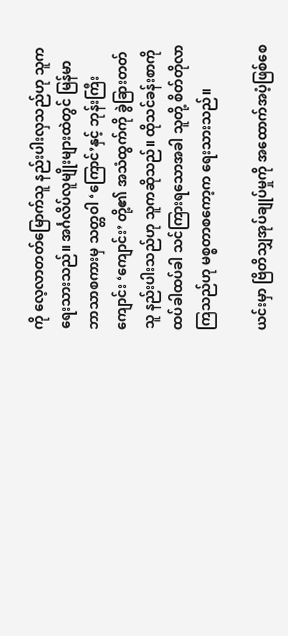ကို လေ့လာတတ်မြောက်သူ နည်းပါးလှသည်ဟု သူကရေးသားသည်။ အင်္ဂလိပ်လူမျိုးများထဲတွင် မြန်မာဘာသာစကားမှ သတ္တဝါ ‘ကြောင်’နှင့် ဘုန်းကြီးကျောင်း ‘ကျောင်း’ တို့၏ အသံထွက်ကို ခွဲခြားတတ်သူ နည်းပါးသည်ဟု သူကဆိုသည်။ ထိုသင်ခန်းစာကို ထပ်ခါထပ်ခါ သင်ကြားရသောအခါ သူတို့ စိတ်တိုလာကြသည်ဟု မစ္စတာစကော့က ရေးသားသည်။

ယင်းမှာ ဗြိတိသျှအုပ်ချုပ်မှုကို အထောက်အပံ့ဖြစ်စေ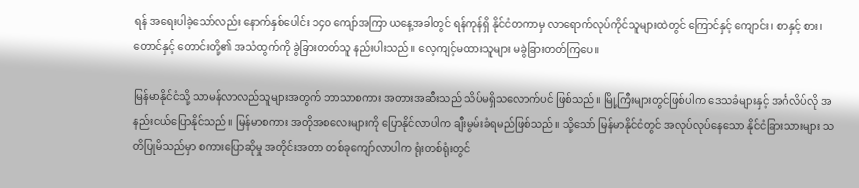ရန် အရေးပါခဲ့သော်လည်း နောက်နှစ်ပေါင်း ၁၄၀ ကျော်အကြာ ယနေ့အခါတွင် ရန်ကုန်ရှိ နိုင်ငံတကာမှ လာရောက်လုပ်ကိုင်သူများထဲတွင် ကြောင်နှင့် ကျောင်း၊ စာနှင့် စား၊ တောင်နှင့် တောင်းတို့၏ အသံထွက်ကို ခွဲခြားတတ်သူ နည်းပါးသည်။ လေ့ကျင့်မထားသူများ မခွဲခြားတတ်ကြပေ။

မြန်မာနိုင်ငံသို့ သာမန်လာလည်သူများအတွက် ဘာသာစကား အတားအဆီးသည် သိပ်မရှိသလောက်ပင် ဖြစ်သည်။ မြို့ကြီးများတွင်ဖြစ်ပါက ဒေသခံများနှင့် အင်္ဂလိပ်လို အနည်းငယ်ပြောနိုင်သည်။ မြန်မာစကား အတိုအစလေးများကို ပြောနိုင်လာပါက ချီးမွမ်းခံရမည်ဖြစ်သည်။ သို့သော် မြန်မာနိုင်ငံတွင် အလုပ်လုပ်နေသော နိုင်ငံခြားသားများ သတိပြုမိသည်မှာ စကားပြောဆိုမှု အတိုင်းအတာ တစ်ခုကျော်လာပါက ရုံးတစ်ရုံးတွင်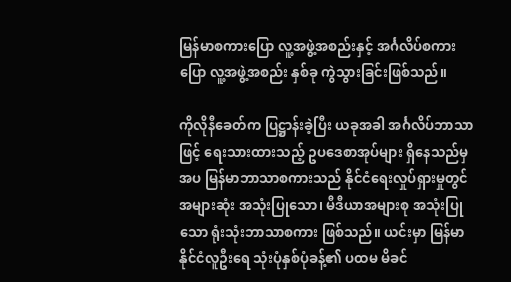မြန်မာစကားပြော လူ့အဖွဲ့အစည်းနှင့် အင်္ဂလိပ်စကားပြော လူ့အဖွဲ့အစည်း နှစ်ခု ကွဲသွားခြင်းဖြစ်သည်။

ကိုလိုနီခေတ်က ပြဋ္ဌာန်းခဲ့ပြီး ယခုအခါ အင်္ဂလိပ်ဘာသာဖြင့် ရေးသားထားသည့် ဥပဒေစာအုပ်များ ရှိနေသည်မှအပ မြန်မာဘာသာစကားသည် နိုင်ငံရေးလှုပ်ရှားမှုတွင် အများဆုံး အသုံးပြုသော၊ မီဒီယာအများစု အသုံးပြုသော ရုံးသုံးဘာသာစကား ဖြစ်သည်။ ယင်းမှာ မြန်မာနိုင်ငံလူဦးရေ သုံးပုံနှစ်ပုံခန့်၏ ပထမ မိခင်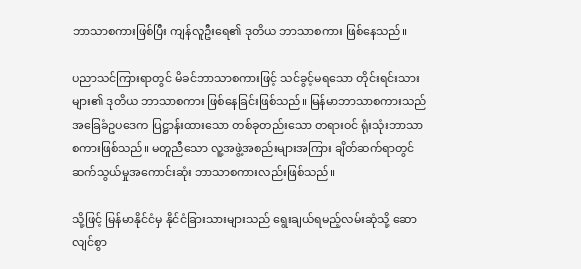ဘာသာစကားဖြစ်ပြီး ကျန်လူဦးရေ၏ ဒုတိယ ဘာသာစကား ဖြစ်နေသည်။

ပညာသင်ကြားရာတွင် မိခင်ဘာသာစကားဖြင့် သင်ခွင့်မရသော တိုင်းရင်းသားများ၏ ဒုတိယ ဘာသာစကား ဖြစ်နေခြင်းဖြစ်သည်။ မြန်မာဘာသာစကားသည် အခြေခံဥပဒေက ပြဋ္ဌာန်းထားသော တစ်ခုတည်းသော တရားဝင် ရုံးသုံးဘာသာစကားဖြစ်သည်။ မတူညီသော လူ့အဖွဲ့အစည်းများအကြား ချိတ်ဆက်ရာတွင် ဆက်သွယ်မှုအကောင်းဆုံး ဘာသာစကားလည်းဖြစ်သည်။

သို့ဖြင့် မြန်မာနိုင်ငံမှ နိုင်ငံခြားသားများသည် ရွေးချယ်ရမည့်လမ်းဆုံသို့ ဆောလျင်စွာ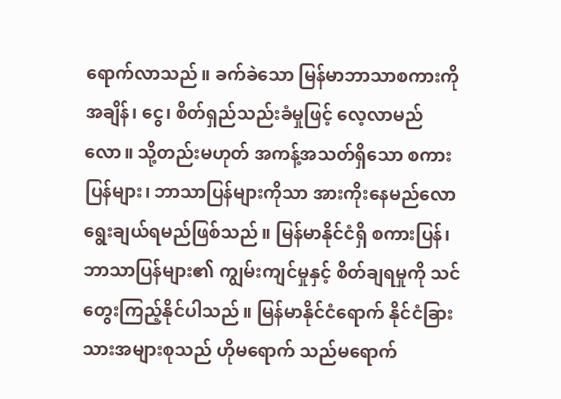ရောက်လာသည်။ ခက်ခဲသော မြန်မာဘာသာစကားကို အချိန်၊ ငွေ၊ စိတ်ရှည်သည်းခံမှုဖြင့် လေ့လာမည်လော။ သို့တည်းမဟုတ် အကန့်အသတ်ရှိသော စကားပြန်များ၊ ဘာသာပြန်များကိုသာ အားကိုးနေမည်လော ရွေးချယ်ရမည်ဖြစ်သည်။ မြန်မာနိုင်ငံရှိ စကားပြန်၊ ဘာသာပြန်များ၏ ကျွမ်းကျင်မှုနှင့် စိတ်ချရမှုကို သင်တွေးကြည့်နိုင်ပါသည်။ မြန်မာနိုင်ငံရောက် နိုင်ငံခြားသားအများစုသည် ဟိုမရောက် သည်မရောက်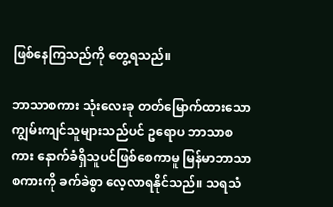ဖြစ်နေကြသည်ကို တွေ့ရသည်။

ဘာသာစကား သုံးလေးခု တတ်မြောက်ထားသော ကျွမ်းကျင်သူများသည်ပင် ဥရောပ ဘာသာစကား နောက်ခံရှိသူပင်ဖြစ်စေကာမူ မြန်မာဘာသာစကားကို ခက်ခဲစွာ လေ့လာရနိုင်သည်။ သရသံ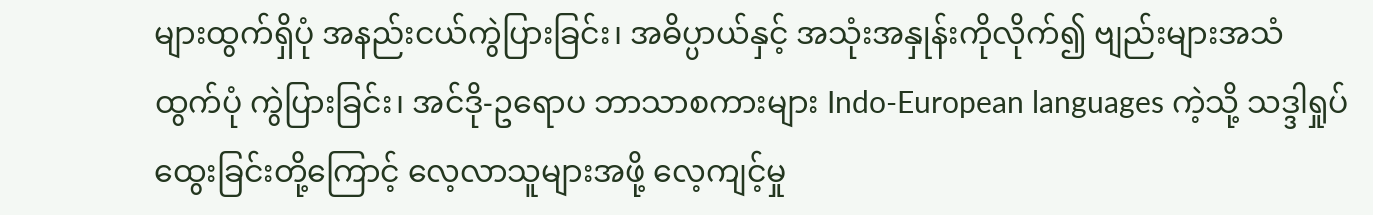များထွက်ရှိပုံ အနည်းငယ်ကွဲပြားခြင်း၊ အဓိပ္ပာယ်နှင့် အသုံးအနှုန်းကိုလိုက်၍ ဗျည်းများအသံထွက်ပုံ ကွဲပြားခြင်း၊ အင်ဒို-ဥရောပ ဘာသာစကားများ Indo-European languages ကဲ့သို့ သဒ္ဒါရှုပ်ထွေးခြင်းတို့ကြောင့် လေ့လာသူများအဖို့ လေ့ကျင့်မှု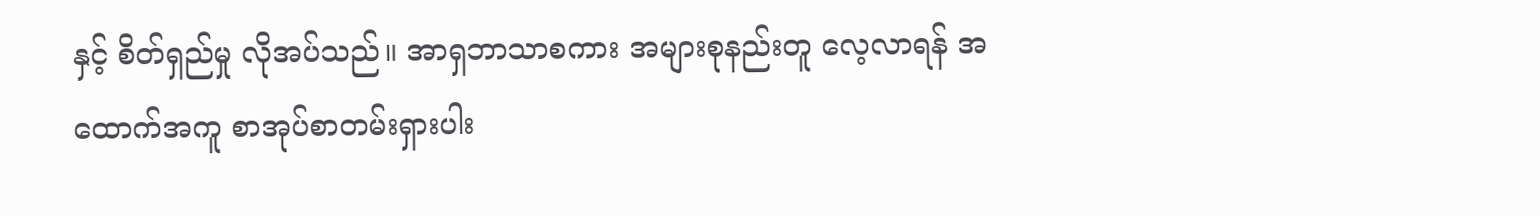နှင့် စိတ်ရှည်မှု လိုအပ်သည်။ အာရှဘာသာစကား အများစုနည်းတူ လေ့လာရန် အထောက်အကူ စာအုပ်စာတမ်းရှားပါး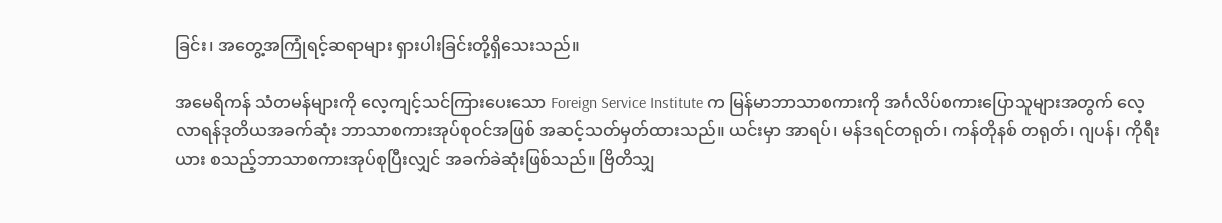ခြင်း၊ အတွေ့အကြုံရင့်ဆရာများ ရှားပါးခြင်းတို့ရှိသေးသည်။

အမေရိကန် သံတမန်များကို လေ့ကျင့်သင်ကြားပေးသော Foreign Service Institute က မြန်မာဘာသာစကားကို အင်္ဂလိပ်စကားပြောသူများအတွက် လေ့လာရန်ဒုတိယအခက်ဆုံး ဘာသာစကားအုပ်စုဝင်အဖြစ် အဆင့်သတ်မှတ်ထားသည်။ ယင်းမှာ အာရပ်၊ မန်ဒရင်တရုတ်၊ ကန်တိုနစ် တရုတ်၊ ဂျပန်၊ ကိုရီးယား စသည့်ဘာသာစကားအုပ်စုပြီးလျှင် အခက်ခဲဆုံးဖြစ်သည်။ ဗြိတိသျှ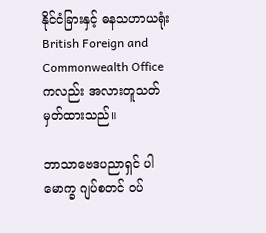နိုင်ငံခြားနှင့် ဓနသဟာယရုံး British Foreign and Commonwealth Office ကလည်း အလားတူသတ်မှတ်ထားသည်။

ဘာသာဗေဒပညာရှင် ပါမောက္ခ ဂျပ်စတင် ဝပ်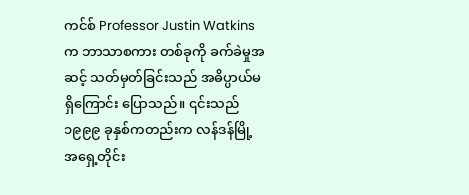ကင်စ် Professor Justin Watkins က ဘာသာစကား တစ်ခုကို ခက်ခဲမှုအဆင့် သတ်မှတ်ခြင်းသည် အဓိပ္ပာယ်မရှိကြောင်း ပြောသည်။ ၎င်းသည် ၁၉၉၉ ခုနှစ်ကတည်းက လန်ဒန်မြို့ အရှေ့တိုင်း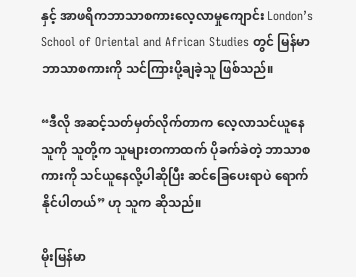နှင့် အာဖရိကဘာသာစကားလေ့လာမှုကျောင်း London’s School of Oriental and African Studies တွင် မြန်မာဘာသာစကားကို သင်ကြားပို့ချခဲ့သူ ဖြစ်သည်။

“ဒီလို အဆင့်သတ်မှတ်လိုက်တာက လေ့လာသင်ယူနေသူကို သူတို့က သူများတကာထက် ပိုခက်ခဲတဲ့ ဘာသာစကားကို သင်ယူနေလို့ပါဆိုပြီး ဆင်ခြေပေးရာပဲ ရောက်နိုင်ပါတယ်” ဟု သူက ဆိုသည်။

မိုးမြန်မာ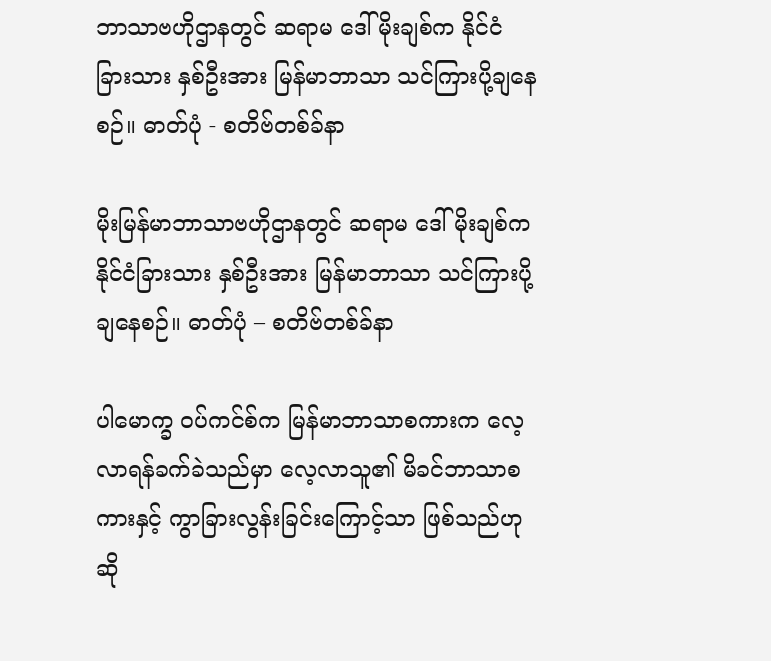ဘာသာဗဟိုဌာနတွင် ဆရာမ ဒေါ်မိုးချစ်က နိုင်ငံခြားသား နှစ်ဦးအား မြန်မာဘာသာ သင်ကြားပို့ချနေစဉ်။ ဓာတ်ပုံ - စတိဗ်တစ်ခ်နာ

မိုးမြန်မာဘာသာဗဟိုဌာနတွင် ဆရာမ ဒေါ်မိုးချစ်က နိုင်ငံခြားသား နှစ်ဦးအား မြန်မာဘာသာ သင်ကြားပို့ချနေစဉ်။ ဓာတ်ပုံ – စတိဗ်တစ်ခ်နာ

ပါမောက္ခ ဝပ်ကင်စ်က မြန်မာဘာသာစကားက လေ့လာရန်ခက်ခဲသည်မှာ လေ့လာသူ၏ မိခင်ဘာသာစကားနှင့် ကွာခြားလွန်းခြင်းကြောင့်သာ ဖြစ်သည်ဟုဆို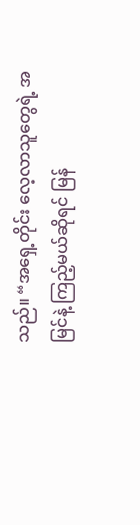သည်။ “အရှေ့တိုင်း လေ့လာသူတွေရဲ့ အမြင်နဲ့ ကြည့်မယ်ဆိုရင် မြန်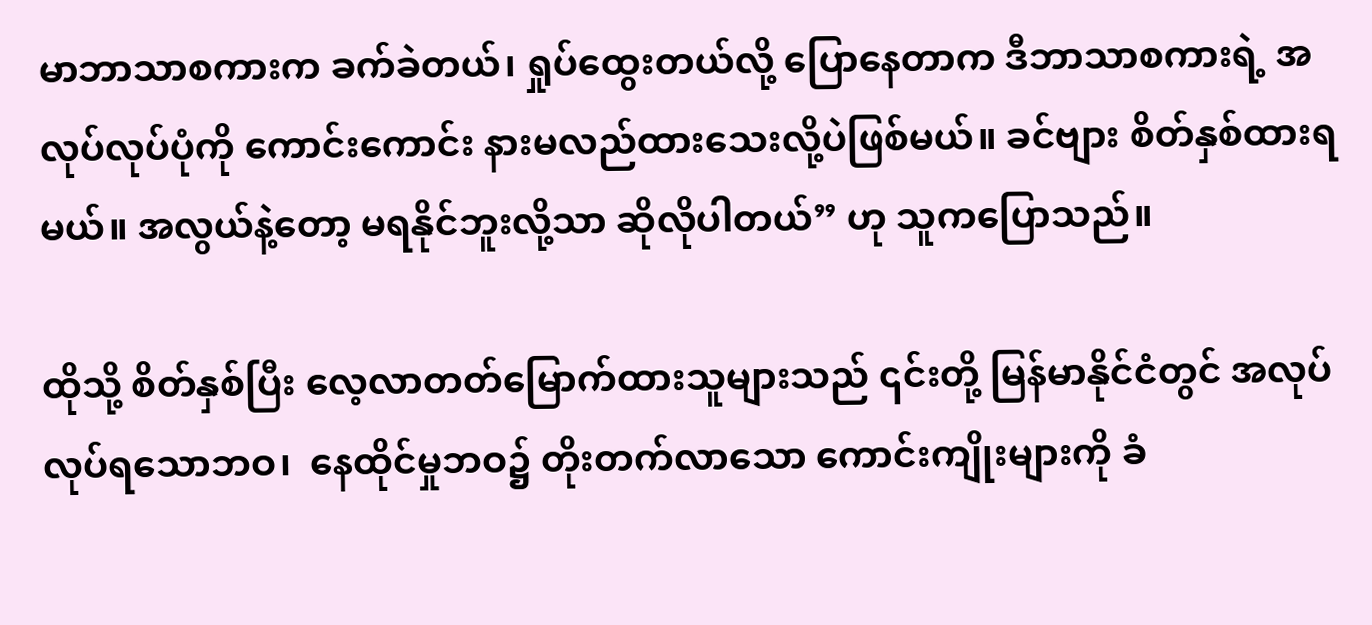မာဘာသာစကားက ခက်ခဲတယ်၊ ရှုပ်ထွေးတယ်လို့ ပြောနေတာက ဒီဘာသာစကားရဲ့ အလုပ်လုပ်ပုံကို ကောင်းကောင်း နားမလည်ထားသေးလို့ပဲဖြစ်မယ်။ ခင်ဗျား စိတ်နှစ်ထားရမယ်။ အလွယ်နဲ့တော့ မရနိုင်ဘူးလို့သာ ဆိုလိုပါတယ်” ဟု သူကပြောသည်။

ထိုသို့ စိတ်နှစ်ပြီး လေ့လာတတ်မြောက်ထားသူများသည် ၎င်းတို့ မြန်မာနိုင်ငံတွင် အလုပ်လုပ်ရသောဘဝ၊  နေထိုင်မှုဘဝ၌ တိုးတက်လာသော ကောင်းကျိုးများကို ခံ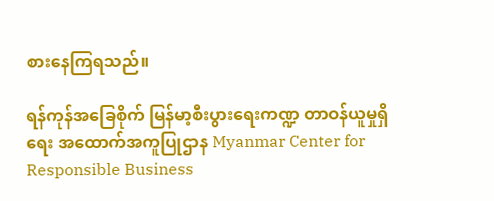စားနေကြရသည်။

ရန်ကုန်အခြေစိုက် မြန်မာ့စီးပွားရေးကဏ္ဍ တာဝန်ယူမှုရှိရေး အထောက်အကူပြုဌာန Myanmar Center for Responsible Business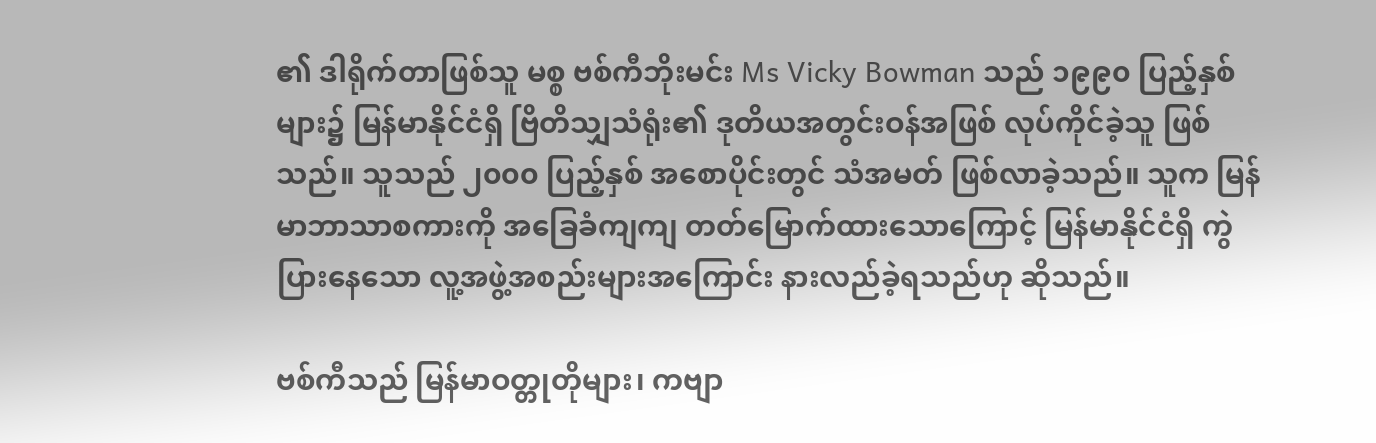၏ ဒါရိုက်တာဖြစ်သူ မစ္စ ဗစ်ကီဘိုးမင်း Ms Vicky Bowman သည် ၁၉၉၀ ပြည့်နှစ်များ၌ မြန်မာနိုင်ငံရှိ ဗြိတိသျှသံရုံး၏ ဒုတိယအတွင်းဝန်အဖြစ် လုပ်ကိုင်ခဲ့သူ ဖြစ်သည်။ သူသည် ၂၀၀၀ ပြည့်နှစ် အစောပိုင်းတွင် သံအမတ် ဖြစ်လာခဲ့သည်။ သူက မြန်မာဘာသာစကားကို အခြေခံကျကျ တတ်မြောက်ထားသောကြောင့် မြန်မာနိုင်ငံရှိ ကွဲပြားနေသော လူ့အဖွဲ့အစည်းများအကြောင်း နားလည်ခဲ့ရသည်ဟု ဆိုသည်။

ဗစ်ကီသည် မြန်မာဝတ္တုတိုများ၊ ကဗျာ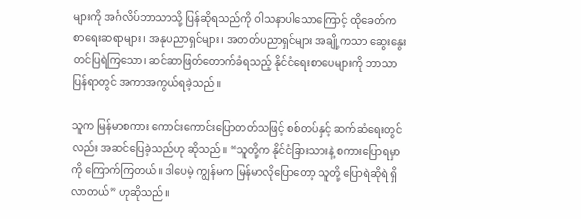များကို အင်္ဂလိပ်ဘာသာသို့ ပြန်ဆိုရသည်ကို ဝါသနာပါသောကြောင့် ထိုခေတ်က စာရေးဆရာများ၊ အနုပညာရှင်များ၊ အတတ်ပညာရှင်များ အချို့ကသာ ဆွေးနွေးတင်ပြရဲကြသော၊ ဆင်ဆာဖြတ်တောက်ခံရသည့် နိုင်ငံရေးစာပေများကို ဘာသာပြန်ရာတွင် အကာအကွယ်ရခဲ့သည်။

သူက မြန်မာစကား ကောင်းကောင်းပြောတတ်သဖြင့် စစ်တပ်နှင့် ဆက်ဆံရေးတွင်လည်း အဆင်ပြေခဲ့သည်ဟု ဆိုသည်။ “သူတို့က နိုင်ငံခြားသားနဲ့ စကားပြောရမှာကို ကြောက်ကြတယ်။ ဒါပေမဲ့ ကျွန်မက မြန်မာလိုပြောတော့ သူတို့ ပြောရဲဆိုရဲ ရှိလာတယ်” ဟုဆိုသည်။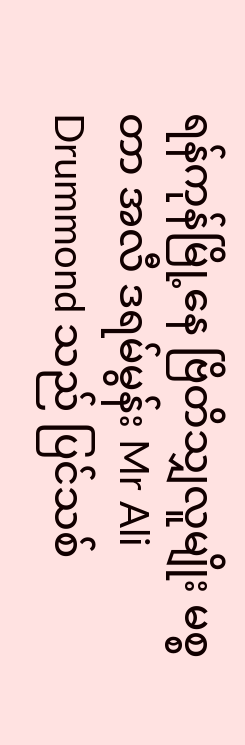ရန်ကုန်မြို့နေ ဗြိတိသျှလူမျိုး မစ္စတာ အလီ ဒရမ်မွန်း Mr Ali Drummond သည် ပြင်သစ်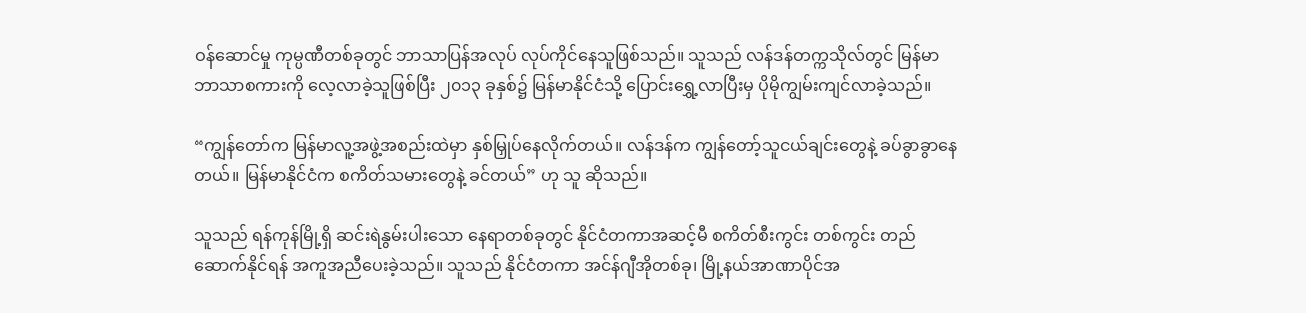ဝန်ဆောင်မှု ကုမ္ပဏီတစ်ခုတွင် ဘာသာပြန်အလုပ် လုပ်ကိုင်နေသူဖြစ်သည်။ သူသည် လန်ဒန်တက္ကသိုလ်တွင် မြန်မာဘာသာစကားကို လေ့လာခဲ့သူဖြစ်ပြီး ၂၀၁၃ ခုနှစ်၌ မြန်မာနိုင်ငံသို့ ပြောင်းရွှေ့လာပြီးမှ ပိုမိုကျွမ်းကျင်လာခဲ့သည်။

“ကျွန်တော်က မြန်မာလူ့အဖွဲ့အစည်းထဲမှာ နှစ်မြှုပ်နေလိုက်တယ်။ လန်ဒန်က ကျွန်တော့်သူငယ်ချင်းတွေနဲ့ ခပ်ခွာခွာနေတယ်။ မြန်မာနိုင်ငံက စကိတ်သမားတွေနဲ့ ခင်တယ်” ဟု သူ ဆိုသည်။

သူသည် ရန်ကုန်မြို့ရှိ ဆင်းရဲနွမ်းပါးသော နေရာတစ်ခုတွင် နိုင်ငံတကာအဆင့်မီ စကိတ်စီးကွင်း တစ်ကွင်း တည်ဆောက်နိုင်ရန် အကူအညီပေးခဲ့သည်။ သူသည် နိုင်ငံတကာ အင်န်ဂျီအိုတစ်ခု၊ မြို့နယ်အာဏာပိုင်အ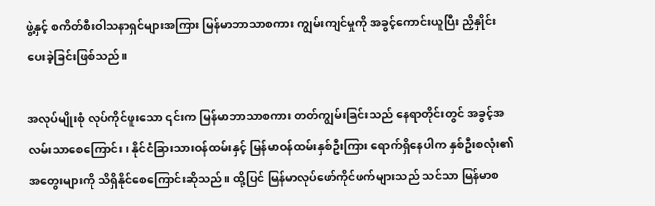ဖွဲ့နှင့် စကိတ်စီးဝါသနာရှင်များအကြား မြန်မာဘာသာစကား ကျွမ်းကျင်မှုကို အခွင့်ကောင်းယူပြီး ညှိနှိုင်းပေးခဲ့ခြင်းဖြစ်သည်။

အလုပ်မျိုးစုံ လုပ်ကိုင်ဖူးသော ၎င်းက မြန်မာဘာသာစကား တတ်ကျွမ်းခြင်းသည် နေရာတိုင်းတွင် အခွင့်အလမ်းသာစေကြောင်း၊ နိုင်ငံခြားသားဝန်ထမ်းနှင့် မြန်မာဝန်ထမ်းနှစ်ဦးကြား ရောက်ရှိနေပါက နှစ်ဦးစလုံး၏ အတွေးများကို သိရှိနိုင်စေကြောင်းဆိုသည်။ ထို့ပြင် မြန်မာလုပ်ဖော်ကိုင်ဖက်များသည် သင်သာ မြန်မာစ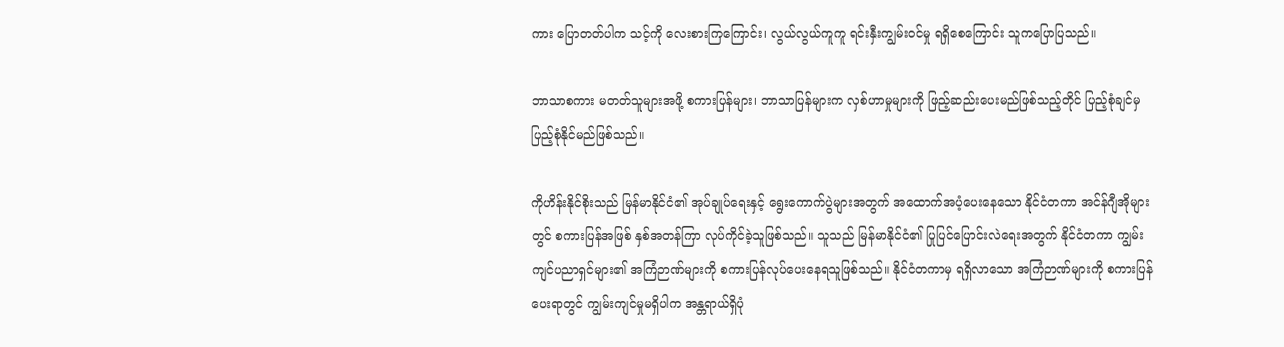ကား ပြောတတ်ပါက သင့်ကို လေးစားကြကြောင်း၊ လွယ်လွယ်ကူကူ ရင်းနှီးကျွမ်းဝင်မှု ရရှိစေကြောင်း သူကပြောပြသည်။

ဘာသာစကား မတတ်သူများအဖို့ စကားပြန်များ၊ ဘာသာပြန်များက လှစ်ဟာမှုများကို ဖြည့်ဆည်းပေးမည်ဖြစ်သည့်တိုင် ပြည့်စုံချင်မှ ပြည့်စုံနိုင်မည်ဖြစ်သည်။

ကိုဟိန်းနိုင်စိုးသည် မြန်မာနိုင်ငံ၏ အုပ်ချုပ်ရေးနှင့် ရွေးကောက်ပွဲများအတွက် အထောက်အပံ့ပေးနေသော နိုင်ငံတကာ အင်န်ဂျီအိုများတွင် စကားပြန်အဖြစ် နှစ်အတန်ကြာ လုပ်ကိုင်ခဲ့သူဖြစ်သည်။ သူသည် မြန်မာနိုင်ငံ၏ ပြုပြင်ပြောင်းလဲရေးအတွက် နိုင်ငံတကာ ကျွမ်းကျင်ပညာရှင်များ၏ အကြံဉာဏ်များကို စကားပြန်လုပ်ပေးနေရသူဖြစ်သည်။ နိုင်ငံတကာမှ ရရှိလာသော အကြံဉာဏ်များကို စကားပြန်ပေးရာတွင် ကျွမ်းကျင်မှုမရှိပါက အန္တရာယ်ရှိပုံ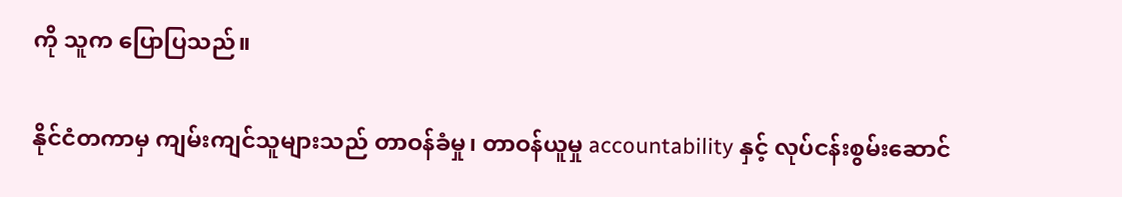ကို သူက ပြောပြသည်။

နိုင်ငံတကာမှ ကျမ်းကျင်သူများသည် တာဝန်ခံမှု၊ တာဝန်ယူမှု accountability နှင့် လုပ်ငန်းစွမ်းဆောင်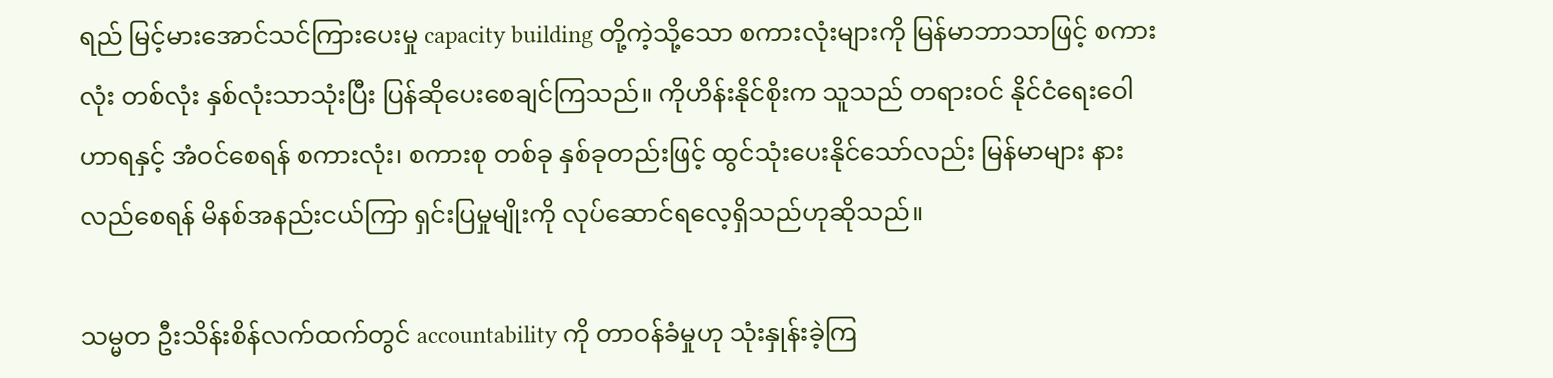ရည် မြင့်မားအောင်သင်ကြားပေးမှု capacity building တို့ကဲ့သို့သော စကားလုံးများကို မြန်မာဘာသာဖြင့် စကားလုံး တစ်လုံး နှစ်လုံးသာသုံးပြီး ပြန်ဆိုပေးစေချင်ကြသည်။ ကိုဟိန်းနိုင်စိုးက သူသည် တရားဝင် နိုင်ငံရေးဝေါဟာရနှင့် အံဝင်စေရန် စကားလုံး၊ စကားစု တစ်ခု နှစ်ခုတည်းဖြင့် ထွင်သုံးပေးနိုင်သော်လည်း မြန်မာများ နားလည်စေရန် မိနစ်အနည်းငယ်ကြာ ရှင်းပြမှုမျိုးကို လုပ်ဆောင်ရလေ့ရှိသည်ဟုဆိုသည်။

သမ္မတ ဦးသိန်းစိန်လက်ထက်တွင် accountability ကို တာဝန်ခံမှုဟု သုံးနှုန်းခဲ့ကြ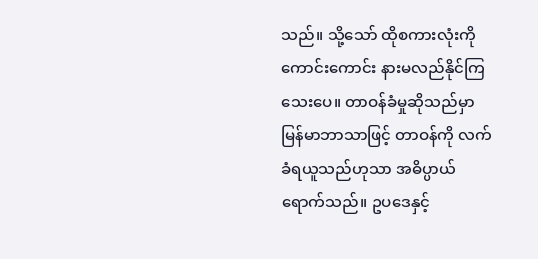သည်။ သို့သော် ထိုစကားလုံးကို ကောင်းကောင်း နားမလည်နိုင်ကြသေးပေ။ တာဝန်ခံမှုဆိုသည်မှာ မြန်မာဘာသာဖြင့် တာဝန်ကို လက်ခံရယူသည်ဟုသာ အဓိပ္ပာယ်ရောက်သည်။ ဥပဒေနှင့်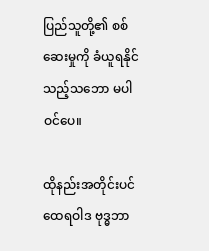ပြည်သူတို့၏ စစ်ဆေးမှုကို ခံယူရနိုင်သည့်သဘော မပါဝင်ပေ။

ထိုနည်းအတိုင်းပင် ထေရဝါဒ ဗုဒ္ဓဘာ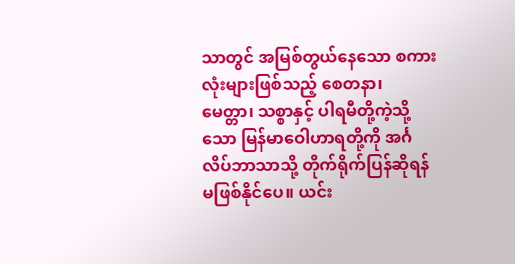သာတွင် အမြစ်တွယ်နေသော စကားလုံးများဖြစ်သည့် စေတနာ၊ မေတ္တာ၊ သစ္စာနှင့် ပါရမီတို့ကဲ့သို့သော မြန်မာဝေါဟာရတို့ကို အင်္ဂလိပ်ဘာသာသို့ တိုက်ရိုက်ပြန်ဆိုရန် မဖြစ်နိုင်ပေ။ ယင်း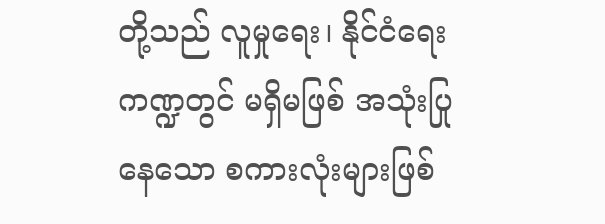တို့သည် လူမှုရေး၊ နိုင်ငံရေးကဏ္ဍတွင် မရှိမဖြစ် အသုံးပြုနေသော စကားလုံးများဖြစ်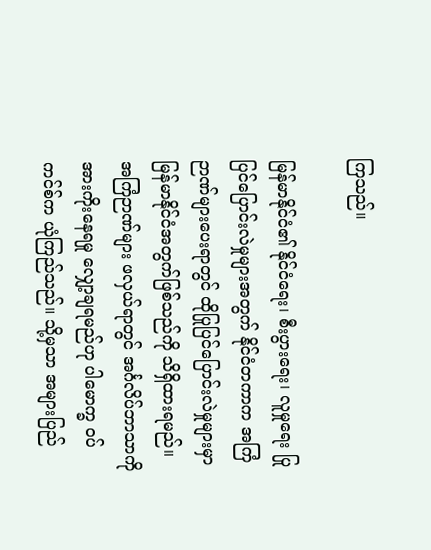ကြသည်။

မြန်မာနိုင်ငံ၏ နိုင်ငံရေး၊ စီးပွားရေး၊ လူမှုရေး ပြုပြင်ပြောင်းလဲမှုများအတွက် နိုင်ငံတကာက အကြံဉာဏ်များပေးရာတွင် ထိုပြုပြင်ပြောင်းလဲမှုများမှာ မြန်မာနိုင်ငံအတွက်ဖြစ်သည်ကို သိရှိထားရမည်။ အကြံဉာဏ်များ ဖလှယ်ရာတွင် အင်္ဂလိပ်ဘာသာကို အားကိုးနေရမှု လျှော့ချရမည်ဟု ပါမောက္ခ ဝပ်ကင်စ်က ယုံကြည်သည်။ သို့မှသာ အများပြည်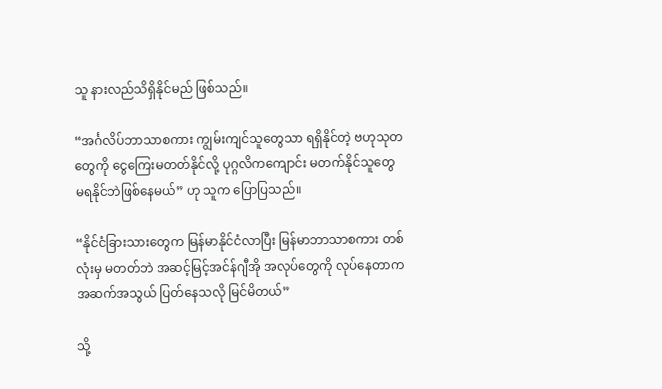သူ နားလည်သိရှိနိုင်မည် ဖြစ်သည်။

“အင်္ဂလိပ်ဘာသာစကား ကျွမ်းကျင်သူတွေသာ ရရှိနိုင်တဲ့ ဗဟုသုတတွေကို ငွေကြေးမတတ်နိုင်လို့ ပုဂ္ဂလိကကျောင်း မတက်နိုင်သူတွေ မရနိုင်ဘဲဖြစ်နေမယ်” ဟု သူက ပြောပြသည်။

“နိုင်ငံခြားသားတွေက မြန်မာနိုင်ငံလာပြီး မြန်မာဘာသာစကား တစ်လုံးမှ မတတ်ဘဲ အဆင့်မြင့်အင်န်ဂျီအို အလုပ်တွေကို လုပ်နေတာက အဆက်အသွယ် ပြတ်နေသလို မြင်မိတယ်”

သို့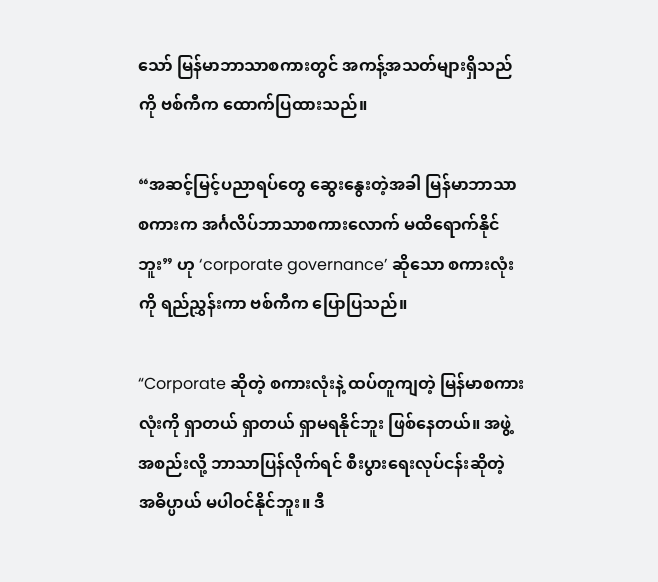သော် မြန်မာဘာသာစကားတွင် အကန့်အသတ်များရှိသည်ကို ဗစ်ကီက ထောက်ပြထားသည်။

“အဆင့်မြင့်ပညာရပ်တွေ ဆွေးနွေးတဲ့အခါ မြန်မာဘာသာစကားက အင်္ဂလိပ်ဘာသာစကားလောက် မထိရောက်နိုင်ဘူး” ဟု ‘corporate governance’ ဆိုသော စကားလုံးကို ရည်ညွှန်းကာ ဗစ်ကီက ပြောပြသည်။

“Corporate ဆိုတဲ့ စကားလုံးနဲ့ ထပ်တူကျတဲ့ မြန်မာစကားလုံးကို ရှာတယ် ရှာတယ် ရှာမရနိုင်ဘူး ဖြစ်နေတယ်။ အဖွဲ့အစည်းလို့ ဘာသာပြန်လိုက်ရင် စီးပွားရေးလုပ်ငန်းဆိုတဲ့ အဓိပ္ပာယ် မပါဝင်နိုင်ဘူး။ ဒီ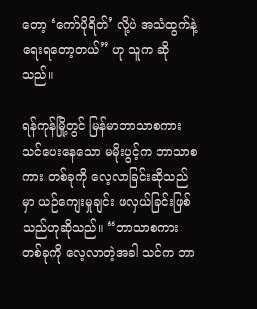တော့ ‘ကော်ပိုရိတ်’ လို့ပဲ အသံထွက်နဲ့ ရေးရတော့တယ်” ဟု သူက ဆိုသည်။

ရန်ကုန်မြို့တွင် မြန်မာဘာသာစကား သင်ပေးနေသော မမိုးပွင့်က ဘာသာစကား တစ်ခုကို လေ့လာခြင်းဆိုသည်မှာ ယဉ်ကျေးမှုချင်း ဖလှယ်ခြင်းဖြစ်သည်ဟုဆိုသည်။ “ဘာသာစကား တစ်ခုကို လေ့လာတဲ့အခါ သင်က ဘာ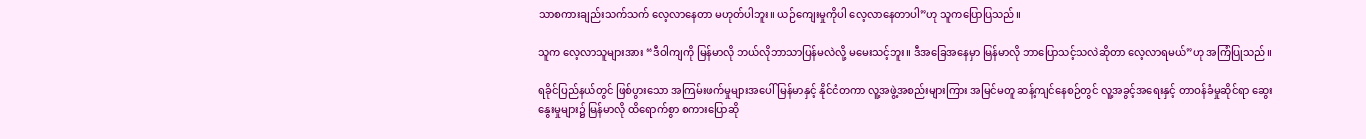သာစကားချည်းသက်သက် လေ့လာနေတာ မဟုတ်ပါဘူး။ ယဉ်ကျေးမှုကိုပါ လေ့လာနေတာပါ”ဟု သူကပြောပြသည်။

သူက လေ့လာသူများအား “ဒီဝါကျကို မြန်မာလို ဘယ်လိုဘာသာပြန်မလဲလို့ မမေးသင့်ဘူး။ ဒီအခြေအနေမှာ မြန်မာလို ဘာပြောသင့်သလဲဆိုတာ လေ့လာရမယ်”ဟု အကြံပြုသည်။

ရခိုင်ပြည်နယ်တွင် ဖြစ်ပွားသော အကြမ်းဖက်မှုများအပေါ် မြန်မာနှင့် နိုင်ငံတကာ လူ့အဖွဲ့အစည်းများကြား အမြင်မတူ ဆန့်ကျင်နေစဉ်တွင် လူ့အခွင့်အရေးနှင့် တာဝန်ခံမှုဆိုင်ရာ ဆွေးနွေးမှုများ၌ မြန်မာလို ထိရောက်စွာ စကားပြောဆို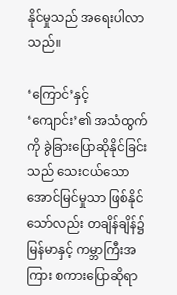နိုင်မှုသည် အရေးပါလာသည်။

‘ကြောင်’နှင့် ‘ကျောင်း’၏ အသံထွက်ကို ခွဲခြားပြောဆိုနိုင်ခြင်းသည် သေးငယ်သော အောင်မြင်မှုသာ ဖြစ်နိုင်သော်လည်း တချိန်ချိန်၌ မြန်မာနှင့် ကမ္ဘာကြီးအကြား စကားပြောဆိုရာ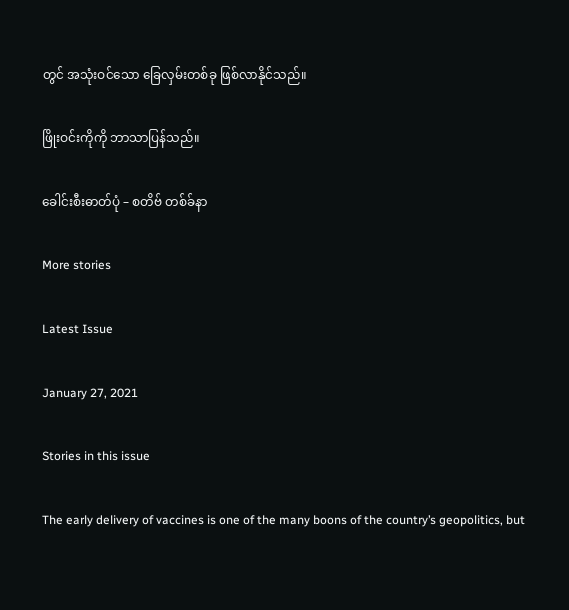တွင် အသုံးဝင်သော ခြေလှမ်းတစ်ခု ဖြစ်လာနိုင်သည်။

ဖြိုးဝင်းကိုကို ဘာသာပြန်သည်။

ခေါင်းစီးဓာတ်ပုံ – စတိဗ် တစ်ခ်နာ

More stories

Latest Issue

January 27, 2021

Stories in this issue

The early delivery of vaccines is one of the many boons of the country’s geopolitics, but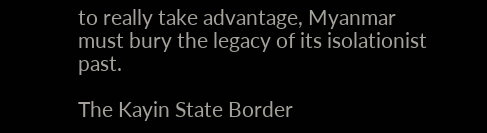to really take advantage, Myanmar must bury the legacy of its isolationist past.

The Kayin State Border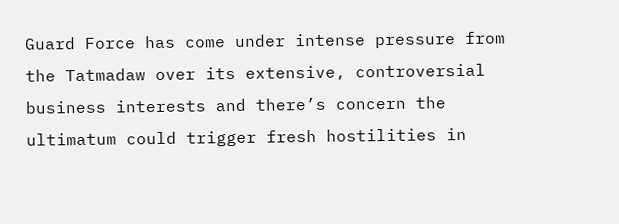Guard Force has come under intense pressure from the Tatmadaw over its extensive, controversial business interests and there’s concern the ultimatum could trigger fresh hostilities in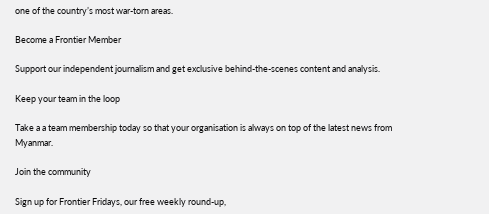one of the country’s most war-torn areas.

Become a Frontier Member

Support our independent journalism and get exclusive behind-the-scenes content and analysis.

Keep your team in the loop

Take a a team membership today so that your organisation is always on top of the latest news from Myanmar.

Join the community

Sign up for Frontier Fridays, our free weekly round-up,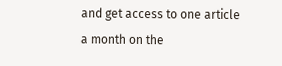and get access to one article a month on the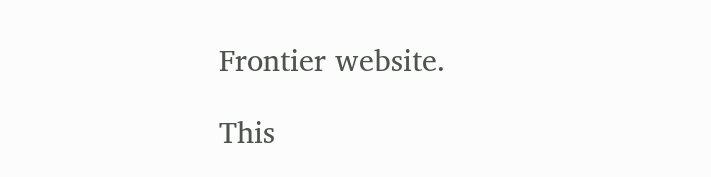Frontier website.

This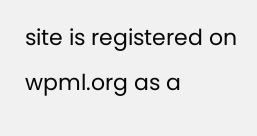site is registered on wpml.org as a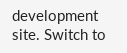development site. Switch to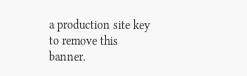a production site key to remove this banner.